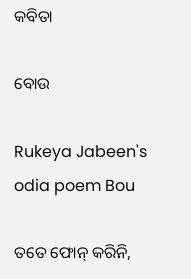କବିତା

ବୋଉ

Rukeya Jabeen's odia poem Bou

ତତେ ଫୋନ୍‌ କରିନି,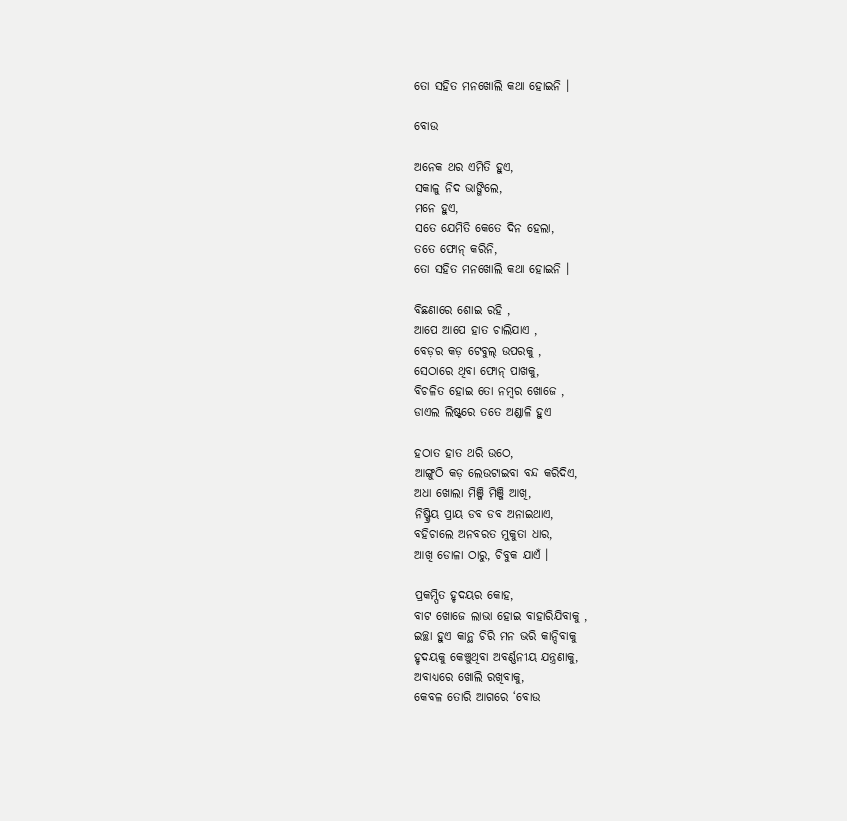ତୋ ସହିତ ମନଖୋଲି କଥା ହୋଇନି ।

ବୋଉ

ଅନେକ ଥର ଏମିତି ହୁଏ,
ସକାଳୁ ନିଦ ଭାଙ୍ଗିଲେ,
ମନେ ହୁଏ,
ସତେ ଯେମିତି କେତେ ଦିନ ହେଲା,
ତତେ ଫୋନ୍‌ କରିନି,
ତୋ ସହିତ ମନଖୋଲି କଥା ହୋଇନି ।

ବିଛଣାରେ ଶୋଇ ରହି ,
ଆପେ ଆପେ ହାତ ଚାଲିଯାଏ ,
ବେଡ଼ର କଡ଼ ଟେବୁଲ୍‌ ଉପରକୁ ,
ସେଠାରେ ଥିବା ଫୋନ୍‌ ପାଖକୁ,
ବିଚଳିତ ହୋଇ ତୋ ନମ୍ବର ଖୋଜେ ,
ଡାଏଲ ଲିଷ୍ଟ୍‌ରେ ତତେ ଅଣ୍ଡାଳି ହୁଏ

ହଠାତ ହାତ ଥରି ଉଠେ,
ଆଙ୍ଗୁଠି କଡ଼ ଲେଉଟାଇବା ବନ୍ଦ କରିଦିଏ,
ଅଧା ଖୋଲା ମିଞ୍ଜି ମିଞ୍ଜି ଆଖି,
ନିଷ୍କ୍ରିୟ ପ୍ରାୟ ଡବ ଡବ ଅନାଇଥାଏ,
ବହିଚାଲେ ଅନବରତ ମୁକୁତା ଧାର,
ଆଖି ଡୋଳା ଠାରୁ, ଚିବୁକ ଯାଏଁ ।

ପ୍ରକମ୍ପିତ ହୃଦୟର କୋହ,
ବାଟ ଖୋଜେ ଲାଭା ହୋଇ ବାହାରିଯିବାକୁ ,
ଇଚ୍ଛା ହୁଏ କାନ୍ଥ ଚିରି ମନ ଭରି କାନ୍ଦିବାକୁ
ହୃଦୟକୁ କେଞ୍ଚୁଥିବା ଅବର୍ଣ୍ଣନୀୟ ଯନ୍ତ୍ରଣାକୁ,
ଅବାଧ୍ୟରେ ଖୋଲି ରଖିବାକୁ,
କେବଳ ତୋରି ଆଗରେ ‘ବୋଉ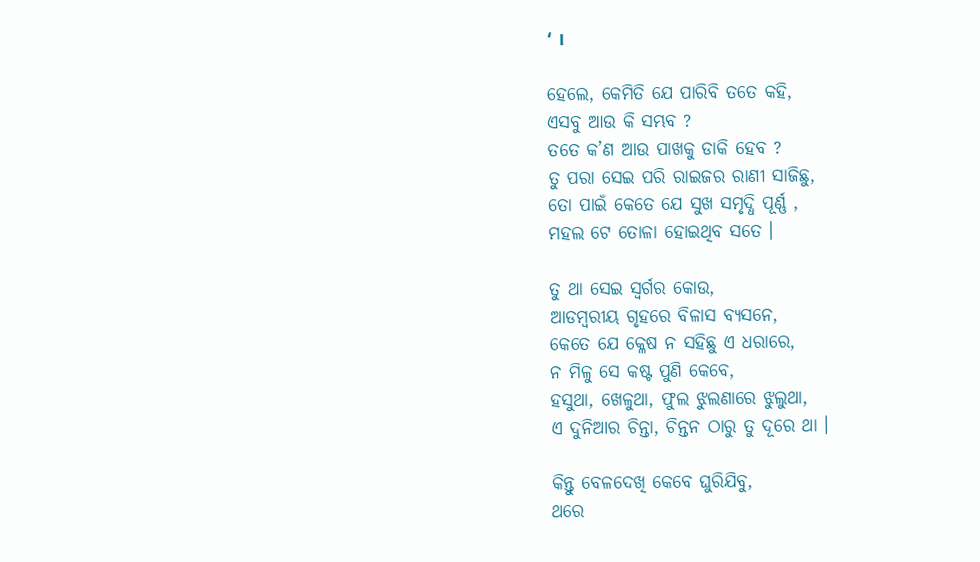‘ ।

ହେଲେ, କେମିତି ଯେ ପାରିବି ତତେ କହି,
ଏସବୁ ଆଉ କି ସମ୍ଭବ ?
ତତେ କ’ଣ ଆଉ ପାଖକୁ ଡାକି ହେବ ?
ତୁ ପରା ସେଇ ପରି ରାଇଜର ରାଣୀ ସାଜିଛୁ,
ତୋ ପାଇଁ କେତେ ଯେ ସୁଖ ସମୃଦ୍ଧି ପୂର୍ଣ୍ଣ ,
ମହଲ ଟେ ତୋଳା ହୋଇଥିବ ସତେ ।

ତୁ ଥା ସେଇ ସ୍ୱର୍ଗର କୋଉ,
ଆଡମ୍ବରୀୟ ଗୃହରେ ବିଳାସ ବ୍ୟସନେ,
କେତେ ଯେ କ୍ଳେଷ ନ ସହିଛୁ ଏ ଧରାରେ,
ନ ମିଳୁ ସେ କଷ୍ଟ ପୁଣି କେବେ,
ହସୁଥା, ଖେଳୁଥା, ଫୁଲ ଝୁଲଣାରେ ଝୁଲୁଥା,
ଏ ଦୁନିଆର ଚିନ୍ତା, ଚିନ୍ତନ ଠାରୁ ତୁ ଦୂରେ ଥା ।

କିନ୍ତୁ ବେଳଦେଖି କେବେ ଘୁରିଯିବୁ,
ଥରେ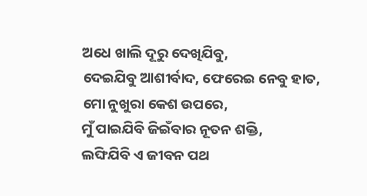ଅଧେ ଖାଲି ଦୂରୁ ଦେଖିଯିବୁ,
ଦେଇଯିବୁ ଆଶୀର୍ବାଦ, ଫେରେଇ ନେବୁ ହାତ,
ମୋ ନୁଖୁରା କେଶ ଉପରେ,
ମୁଁ ପାଇଯିବି ଜିଇଁବାର ନୂତନ ଶକ୍ତି,
ଲଙ୍ଘିଯିବି ଏ ଜୀବନ ପଥ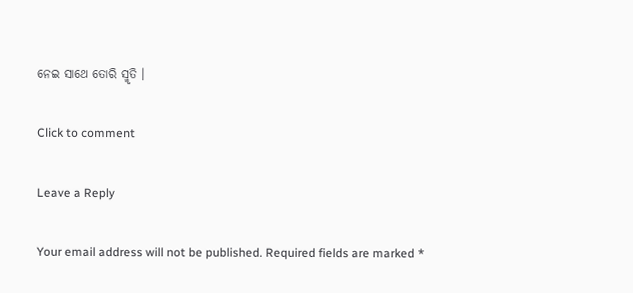ନେଇ ସାଥେ ତୋରି ସ୍ମୃତି ।

Click to comment

Leave a Reply

Your email address will not be published. Required fields are marked *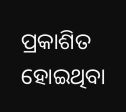ପ୍ରକାଶିତ ହୋଇଥିବା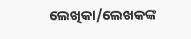ଲେଖିକା/ଲେଖକଙ୍କ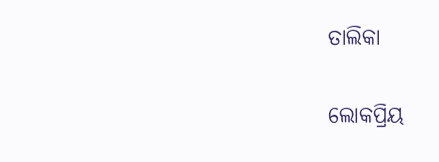ତାଲିକା

ଲୋକପ୍ରିୟ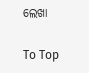ଲେଖା

To Top